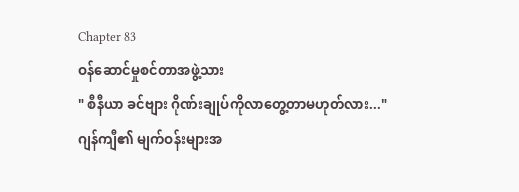Chapter 83
ဝန်ဆောင်မှုစင်တာအဖွဲ့သား
" စီနီယာ ခင်ဗျား ဂိုဏ်းချုပ်ကိုလာတွေ့တာမဟုတ်လား..."
ဂျန်ကျီ၏ မျက်ဝန်းများအ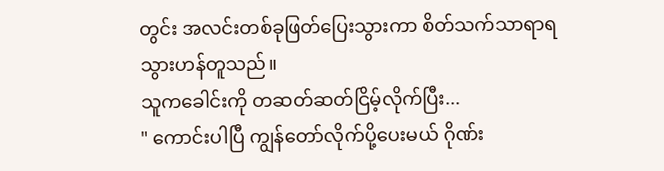တွင်း အလင်းတစ်ခုဖြတ်ပြေးသွားကာ စိတ်သက်သာရာရသွားဟန်တူသည်။
သူကခေါင်းကို တဆတ်ဆတ်ငြိမ့်လိုက်ပြီး...
" ကောင်းပါပြီ ကျွန်တော်လိုက်ပို့ပေးမယ် ဂိုဏ်း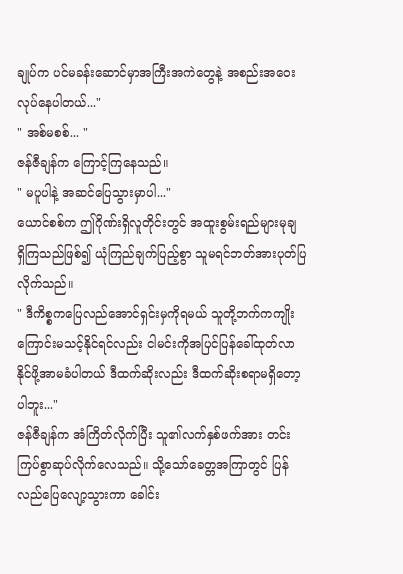ချုပ်က ပင်မခန်းဆောင်မှာအကြီးအကဲတွေနဲ့ အစည်းအဝေးလုပ်နေပါတယ်..."
" အစ်မစစ်... "
ဇန်ဇီချန်က ကြောင့်ကြနေသည်။
" မပူပါနဲ့ အဆင်ပြေသွားမှာပါ..."
ယောင်စစ်က ဤဂိုဏ်းရှိလူတိုင်းတွင် အထူးစွမ်းရည်များမုချ ရှိကြသည်ဖြစ်၍ ယုံကြည်ချက်ပြည့်စွာ သူမရင်ဘတ်အားပုတ်ပြလိုက်သည်။
" ဒီကိစ္စကပြေလည်အောင်ရှင်းမှကိုရမယ် သူတို့ဘက်ကကျိုးကြောင်းမသင့်နိုင်ရင်လည်း ငါမင်းကိုအပြင်ပြန်ခေါ်ထုတ်လာနိုင်ဖို့အာမခံပါတယ် ဒီထက်ဆိုးလည်း ဒီထက်ဆိုးစရာမရှိတော့ပါဘူး..."
ဇန်ဇီချန်က အံကြိတ်လိုက်ပြီး သူ၏လက်နှစ်ဖက်အား တင်းကြပ်စွာဆုပ်လိုက်လေသည်။ သို့သော်ခေတ္တအကြာတွင် ပြန်လည်ပြေလျော့သွားကာ ခေါင်း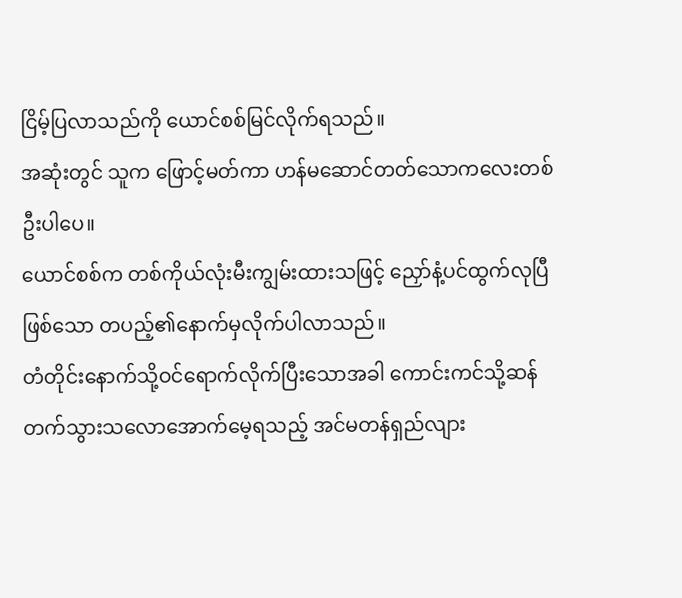ငြိမ့်ပြလာသည်ကို ယောင်စစ်မြင်လိုက်ရသည်။
အဆုံးတွင် သူက ဖြောင့်မတ်ကာ ဟန်မဆောင်တတ်သောကလေးတစ်ဦးပါပေ။
ယောင်စစ်က တစ်ကိုယ်လုံးမီးကျွမ်းထားသဖြင့် ညှော်နံ့ပင်ထွက်လုပြီဖြစ်သော တပည့်၏နောက်မှလိုက်ပါလာသည်။
တံတိုင်းနောက်သို့ဝင်ရောက်လိုက်ပြီးသောအခါ ကောင်းကင်သို့ဆန်တက်သွားသလောအောက်မေ့ရသည့် အင်မတန်ရှည်လျား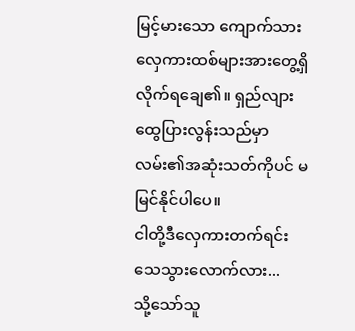မြင့်မားသော ကျောက်သားလှေကားထစ်များအားတွေ့ရှိလိုက်ရချေ၏။ ရှည်လျားထွေပြားလွန်းသည်မှာ လမ်း၏အဆုံးသတ်ကိုပင် မမြင်နိုင်ပါပေ။
ငါတို့ဒီလှေကားတက်ရင်း သေသွားလောက်လား...
သို့သော်သူ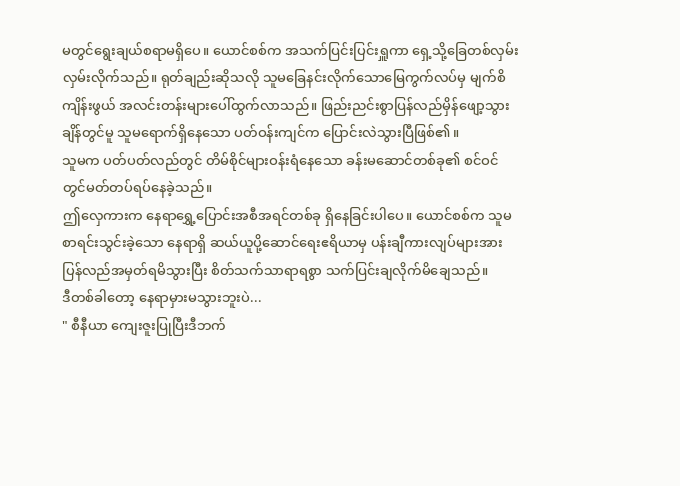မတွင်ရွေးချယ်စရာမရှိပေ။ ယောင်စစ်က အသက်ပြင်းပြင်းရှူကာ ရှေ့သို့ခြေတစ်လှမ်း လှမ်းလိုက်သည်။ ရုတ်ချည်းဆိုသလို သူမခြေနင်းလိုက်သောမြေကွက်လပ်မှ မျက်စိကျိန်းဖွယ် အလင်းတန်းများပေါ်ထွက်လာသည်။ ဖြည်းညင်းစွာပြန်လည်မှိန်ဖျော့သွားချိန်တွင်မူ သူမရောက်ရှိနေသော ပတ်ဝန်းကျင်က ပြောင်းလဲသွားပြီဖြစ်၏။
သူမက ပတ်ပတ်လည်တွင် တိမ်စိုင်များဝန်းရံနေသော ခန်းမဆောင်တစ်ခု၏ စင်ဝင်တွင်မတ်တပ်ရပ်နေခဲ့သည်။
ဤလှေကားက နေရာရွှေ့ပြောင်းအစီအရင်တစ်ခု ရှိနေခြင်းပါပေ။ ယောင်စစ်က သူမစာရင်းသွင်းခဲ့သော နေရာရှိ ဆယ်ယူပို့ဆောင်ရေးဧရိယာမှ ပန်းချီကားလျပ်များအား ပြန်လည်အမှတ်ရမိသွားပြီး စိတ်သက်သာရာရစွာ သက်ပြင်းချလိုက်မိချေသည်။
ဒီတစ်ခါတော့ နေရာမှားမသွားဘူးပဲ...
" စီနီယာ ကျေးဇူးပြုပြီးဒီဘက်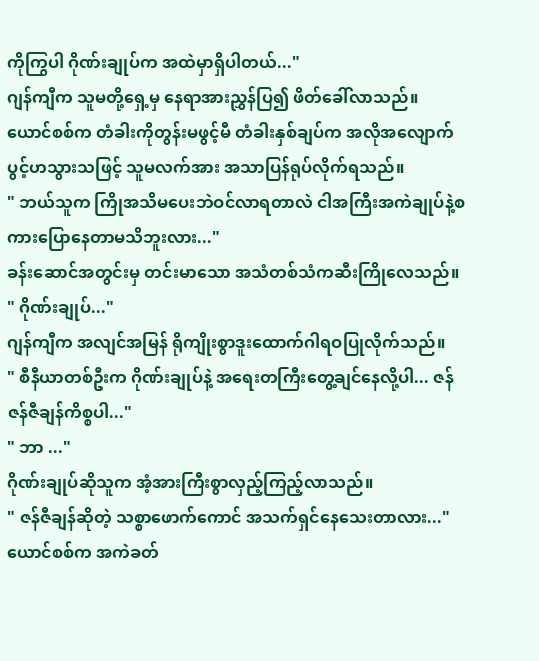ကိုကြွပါ ဂိုဏ်းချုပ်က အထဲမှာရှိပါတယ်..."
ဂျန်ကျီက သူမတို့ရှေ့မှ နေရာအားညွှန်ပြ၍ ဖိတ်ခေါ်လာသည်။
ယောင်စစ်က တံခါးကိုတွန်းမဖွင့်မီ တံခါးနှစ်ချပ်က အလိုအလျောက်ပွင့်ဟသွားသဖြင့် သူမလက်အား အသာပြန်ရုပ်လိုက်ရသည်။
" ဘယ်သူက ကြိုအသိမပေးဘဲဝင်လာရတာလဲ ငါအကြီးအကဲချုပ်နဲ့စကားပြောနေတာမသိဘူးလား..."
ခန်းဆောင်အတွင်းမှ တင်းမာသော အသံတစ်သံကဆီးကြိုလေသည်။
" ဂိုဏ်းချုပ်..."
ဂျန်ကျီက အလျင်အမြန် ရိုကျိုးစွာဒူးထောက်ဂါရဝပြုလိုက်သည်။
" စီနီယာတစ်ဦးက ဂိုဏ်းချုပ်နဲ့ အရေးတကြီးတွေ့ချင်နေလို့ပါ... ဇန် ဇန်ဇီချန်ကိစ္စပါ..."
" ဘာ ..."
ဂိုဏ်းချုပ်ဆိုသူက အံ့အားကြီးစွာလှည့်ကြည့်လာသည်။
" ဇန်ဇီချန်ဆိုတဲ့ သစ္စာဖောက်ကောင် အသက်ရှင်နေသေးတာလား..."
ယောင်စစ်က အကဲခတ်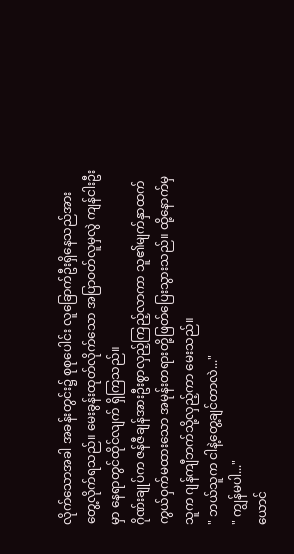လိုက်သောအခါ အခန်းတွင်း၌ စုစုပေါင်း လူခြောက်ဦးရှိနေသည်အား တွေ့လိုက်ရသည်။ မေးခွန်းထုတ်လိုက်သော အပြာဝတ်လူမှလွဲ ကျန်ငါးဦးမှာ နေရာတွင်ထိုင်လျက် ရှိကြသည်။
ဂိုဏ်းချုပ်က ဇန်ဇီချန်အားဦးစွာလှည့်ကြည့်လာကာ သူ၏မျက်နှာထက် ကွယ်ဝှက်မထားသော အမုန်းတရားတို့ဖြတ်ပြေးသွားသည်။ ထို့နောက်မှ သူက ဂျန်ကျီဘက်သို့လှည့်ကာ မေးသည်။
" ဘယ်သူက ငါနဲ့တွေ့ချင်တာလဲ..."
" ကျွန်မပါ..."
ယောင်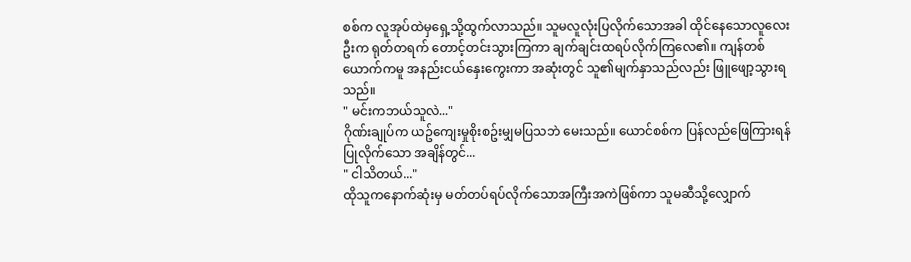စစ်က လူအုပ်ထဲမှရှေ့သို့ထွက်လာသည်။ သူမလူလုံးပြလိုက်သောအခါ ထိုင်နေသောလူလေးဦးက ရုတ်တရက် တောင့်တင်းသွားကြကာ ချက်ချင်းထရပ်လိုက်ကြလေ၏။ ကျန်တစ်ယောက်ကမူ အနည်းငယ်နှေးကွေးကာ အဆုံးတွင် သူ၏မျက်နှာသည်လည်း ဖြူဖျော့သွားရသည်။
" မင်းကဘယ်သူလဲ..."
ဂိုဏ်းချုပ်က ယဥ်ကျေးမှုစိုးစဥ်းမျှမပြသဘဲ မေးသည်။ ယောင်စစ်က ပြန်လည်ဖြေကြားရန်ပြုလိုက်သော အချိန်တွင်...
" ငါသိတယ်..."
ထိုသူကနောက်ဆုံးမှ မတ်တပ်ရပ်လိုက်သောအကြီးအကဲဖြစ်ကာ သူမဆီသို့လျှောက်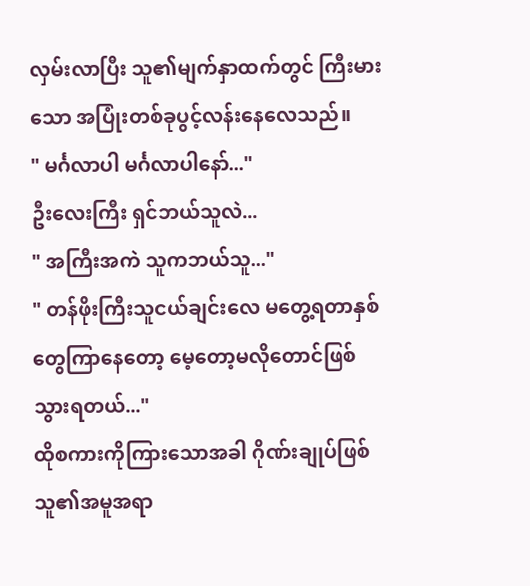လှမ်းလာပြီး သူ၏မျက်နှာထက်တွင် ကြီးမားသော အပြုံးတစ်ခုပွင့်လန်းနေလေသည်။
" မင်္ဂလာပါ မင်္ဂလာပါနော်..."
ဦးလေးကြီး ရှင်ဘယ်သူလဲ...
" အကြီးအကဲ သူကဘယ်သူ..."
" တန်ဖိုးကြီးသူငယ်ချင်းလေ မတွေ့ရတာနှစ်တွေကြာနေတော့ မေ့တော့မလိုတောင်ဖြစ်သွားရတယ်..."
ထိုစကားကိုကြားသောအခါ ဂိုဏ်းချုပ်ဖြစ်သူ၏အမူအရာ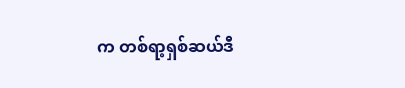က တစ်ရာ့ရှစ်ဆယ်ဒီ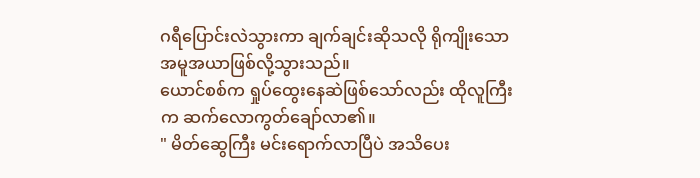ဂရီပြောင်းလဲသွားကာ ချက်ချင်းဆိုသလို ရိုကျိုးသောအမူအယာဖြစ်လို့သွားသည်။
ယောင်စစ်က ရှုပ်ထွေးနေဆဲဖြစ်သော်လည်း ထိုလူကြီးက ဆက်လောကွတ်ချော်လာ၏။
" မိတ်ဆွေကြီး မင်းရောက်လာပြီပဲ အသိပေး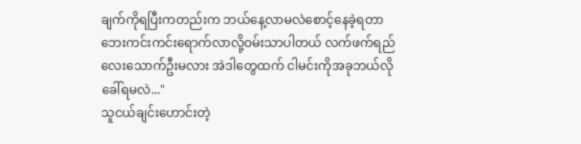ချက်ကိုရပြီးကတည်းက ဘယ်နေ့လာမလဲစောင့်နေခဲ့ရတာ ဘေးကင်းကင်းရောက်လာလို့ဝမ်းသာပါတယ် လက်ဖက်ရည်လေးသောက်ဦးမလား အဲဒါတွေထက် ငါမင်းကိုအခုဘယ်လိုခေါ်ရမလဲ..."
သူငယ်ချင်းဟောင်းတဲ့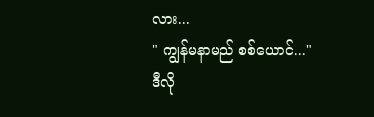လား...
" ကျွန်မနာမည် စစ်ယောင်..."
ဒီလို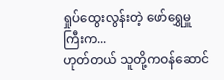ရှုပ်ထွေးလွန်းတဲ့ ဖော်ရွှေမှူကြီးက...
ဟုတ်တယ် သူတို့ကဝန်ဆောင်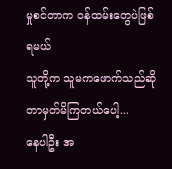မှုစင်တာက ဝန်ထမ်းတွေပဲဖြစ်ရမယ်
သူတို့က သူမကဖောက်သည်ဆိုတာမှတ်မိကြတယ်ပေါ့...
နေပါဦး အ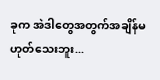ခုက အဲဒါတွေအတွက်အချိန်မဟုတ်သေးဘူး...